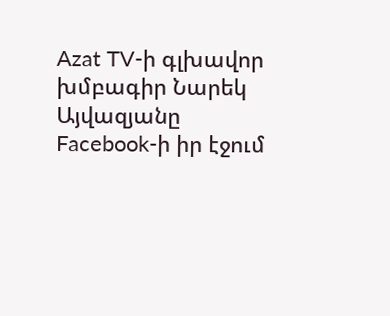Azat TV-ի գլխավոր խմբագիր Նարեկ Այվազյանը Facebook-ի իր էջում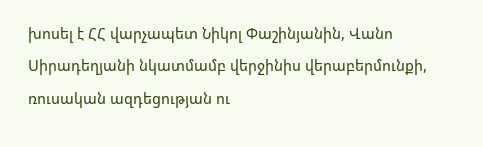խոսել է ՀՀ վարչապետ Նիկոլ Փաշինյանին, Վանո Սիրադեղյանի նկատմամբ վերջինիս վերաբերմունքի, ռուսական ազդեցության ու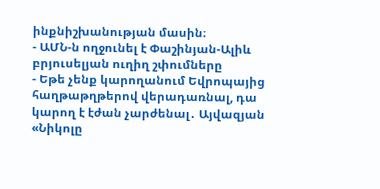ինքնիշխանության մասին։
- ԱՄՆ-ն ողջունել է Փաշինյան-Ալիև բրյուսելյան ուղիղ շփումները
- Եթե չենք կարողանում Եվրոպայից հաղթաթղթերով վերադառնալ, դա կարող է էժան չարժենալ․ Այվազյան
«Նիկոլը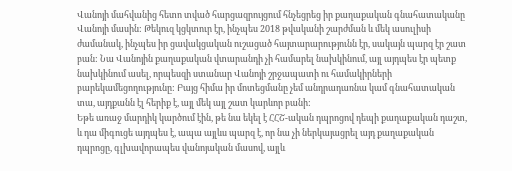Վանոյի մահվանից հետո տված հարցազրույցում հնչեցրեց իր քաղաքական գնահատականը Վանոյի մասին: Թեկուզ կցկտուր էր, ինչպես 2018 թվականի շարժման և մեկ ասուլիսի ժամանակ, ինչպես իր ցավակցական ուշացած հայտարարությունն էր, սակայն պարզ էր շատ բան: Նա Վանոյին քաղաքական վտարանդի չի համարել նախկինում, այլ այդպես էր պետք նախկինում ասել, որպեսզի ստանար Վանոյի շրջապատի ու համակիրների բարեկամեցողությունը: Բայց հիմա իր մոտեցմանը չեմ անդրադառնա կամ գնահատական տա, այդքանն էլ հերիք է, այլ մեկ այլ շատ կարևոր բանի:
Եթե առաջ մարդիկ կարծում էին, թե նա եկել է ՀՀՇ-ական դպրոցով դեպի քաղաքական դաշտ, և դա միգուցե այդպես է, ապա այլևս պարզ է, որ նա չի ներկայացրել այդ քաղաքական դպրոցը, գլխավորապես վանոյական մասով, այլև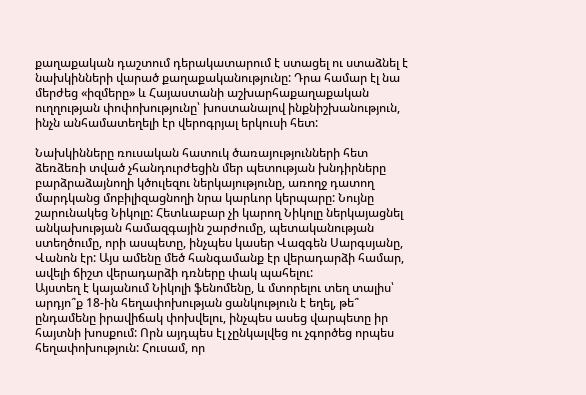քաղաքական դաշտում դերակատարում է ստացել ու ստաձնել է նախկինների վարած քաղաքականությունը: Դրա համար էլ նա մերժեց «իզմերը» և Հայաստանի աշխարհաքաղաքական ուղղության փոփոխությունը՝ խոստանալով ինքնիշխանություն, ինչն անհամատեղելի էր վերոգրյալ երկուսի հետ:

Նախկինները ռուսական հատուկ ծառայությունների հետ ձեռձեռի տված չհանդուրժեցին մեր պետության խնդիրները բարձրաձայնողի կծուլեզու ներկայությունը, առողջ դատող մարդկանց մոբիլիզացնողի նրա կարևոր կերպարը: Նույնը շարունակեց Նիկոլը: Հետևաբար չի կարող Նիկոլը ներկայացնել անկախության համազգային շարժումը, պետականության ստեղծումը, որի ասպետը, ինչպես կասեր Վազգեն Սարգսյանը, Վանոն էր: Այս ամենը մեծ հանգամանք էր վերադարձի համար, ավելի ճիշտ վերադարձի դռները փակ պահելու:
Այստեղ է կայանում Նիկոլի ֆենոմենը, և մտորելու տեղ տալիս՝ արդյո՞ք 18-ին հեղափոխության ցանկություն է եղել, թե՞ ընդամենը իրավիճակ փոխվելու, ինչպես ասեց վարպետը իր հայտնի խոսքում: Որն այդպես էլ չընկալվեց ու չգործեց որպես հեղափոխություն: Հուսամ, որ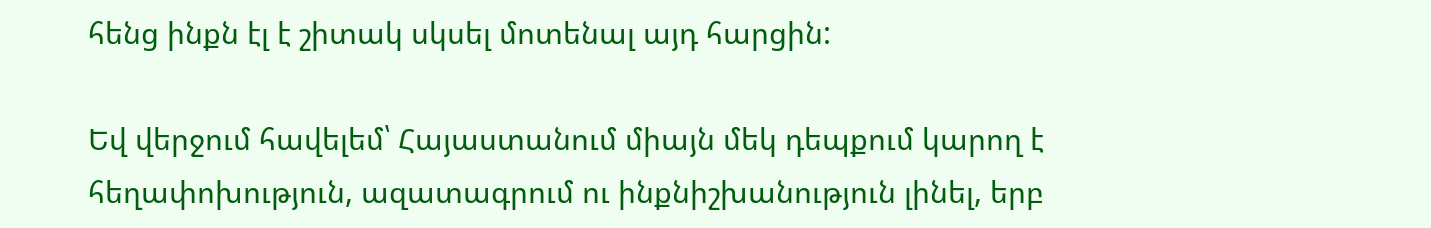հենց ինքն էլ է շիտակ սկսել մոտենալ այդ հարցին:

Եվ վերջում հավելեմ՝ Հայաստանում միայն մեկ դեպքում կարող է հեղափոխություն, ազատագրում ու ինքնիշխանություն լինել, երբ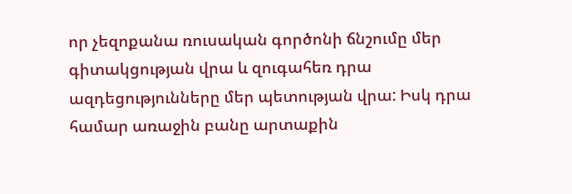որ չեզոքանա ռուսական գործոնի ճնշումը մեր գիտակցության վրա և զուգահեռ դրա ազդեցությունները մեր պետության վրա: Իսկ դրա համար առաջին բանը արտաքին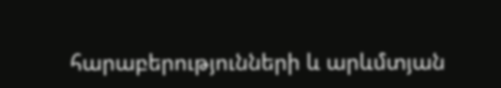հարաբերությունների և արևմտյան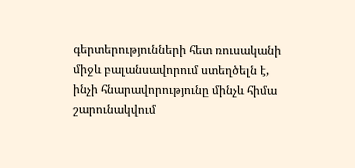գերտերությունների հետ ռուսականի միջև բալանսավորում ստեղծելն է, ինչի հնարավորությունը մինչև հիմա շարունակվում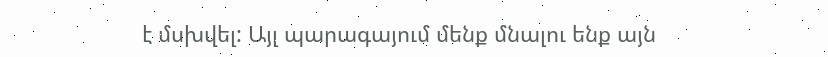է մսխվել: Այլ պարագայում մենք մնալու ենք այն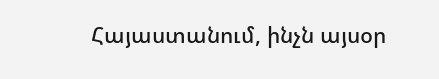Հայաստանում, ինչն այսօր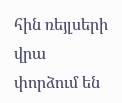հին ռեյլսերի վրա փորձում են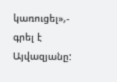կառուցել»,- գրել է Այվազյանը: